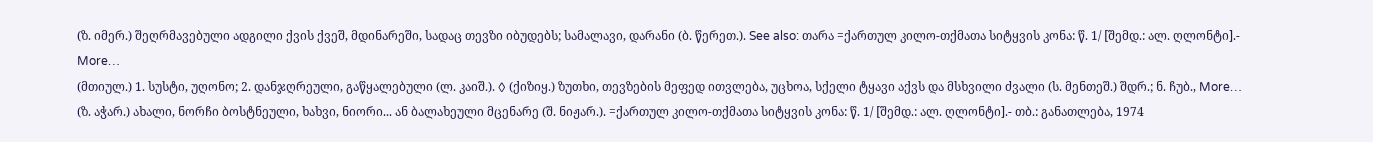(ზ. იმერ.) შეღრმავებული ადგილი ქვის ქვეშ, მდინარეში, სადაც თევზი იბუდებს; სამალავი, დარანი (ბ. წერეთ.). See also: თარა =ქართულ კილო-თქმათა სიტყვის კონა: წ. 1/ [შემდ.: ალ. ღლონტი].- More…
(მთიულ.) 1. სუსტი, უღონო; 2. დანჯღრეული, გაწყალებული (ლ. კაიშ.). ◊ (ქიზიყ.) ზუთხი, თევზების მეფედ ითვლება, უცხოა, სქელი ტყავი აქვს და მსხვილი ძვალი (ს. მენთეშ.) შდრ.; ნ. ჩუბ., More…
(ზ. აჭარ.) ახალი, ნორჩი ბოსტნეული, ხახვი, ნიორი... ან ბალახეული მცენარე (შ. ნიჟარ.). =ქართულ კილო-თქმათა სიტყვის კონა: წ. 1/ [შემდ.: ალ. ღლონტი].- თბ.: განათლება, 1974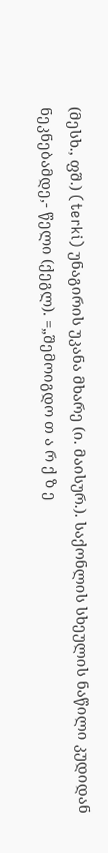(მესხ., ფშ.) (terki) უნაგირის უკანა მხარე (ი. მაისურ.). საქონლის სხეულის ნაწილი კუდიდან ნეკნებამდე,- წელი (ქეგლ). =„შემოიგდო თ ა რ ქ ზ ე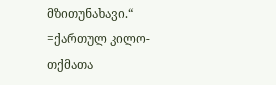მზითუნახავი.“ =ქართულ კილო-თქმათა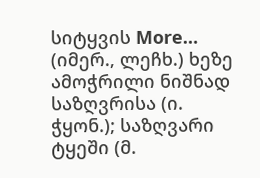სიტყვის More…
(იმერ., ლეჩხ.) ხეზე ამოჭრილი ნიშნად საზღვრისა (ი. ჭყონ.); საზღვარი ტყეში (მ.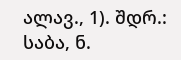ალავ., 1). შდრ.: საბა, ნ.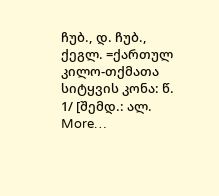ჩუბ., დ. ჩუბ., ქეგლ. =ქართულ კილო-თქმათა სიტყვის კონა: წ. 1/ [შემდ.: ალ. More…